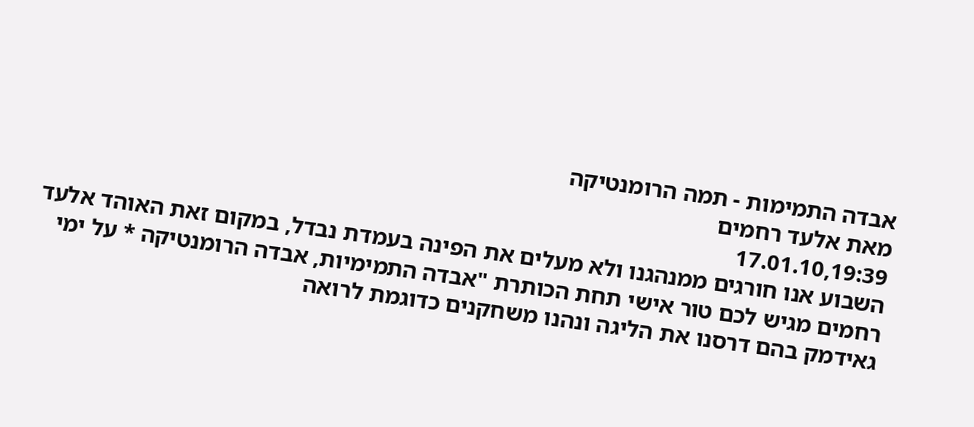אבדה התמימות - תמה הרומנטיקה
מאת אלעד רחמים
17.01.10,19:39
השבוע אנו חורגים ממנהגנו ולא מעלים את הפינה בעמדת נבדל, במקום זאת האוהד אלעד רחמים מגיש לכם טור אישי תחת הכותרת "אבדה התמימיות, אבדה הרומנטיקה * על ימי גאידמק בהם דרסנו את הליגה ונהנו משחקנים כדוגמת לרואה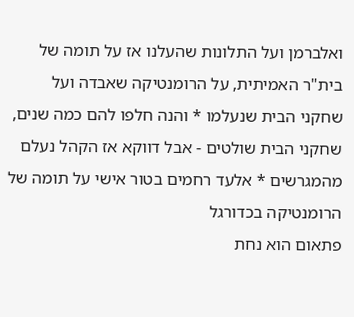ואלברמן ועל התלונות שהעלנו אז על תומה של בית"ר האמיתית, על הרומנטיקה שאבדה ועל שחקני הבית שנעלמו * והנה חלפו להם כמה שנים, שחקני הבית שולטים - אבל דווקא אז הקהל נעלם מהמגרשים * אלעד רחמים בטור אישי על תומה של הרומנטיקה בכדורגל
פתאום הוא נחת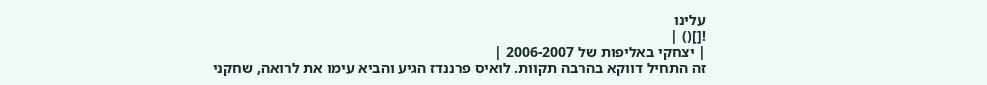עלינו
![]() |
| יצחקי באליפות של 2006-2007 |
זה התחיל דווקא בהרבה תקוות. לואיס פרננדז הגיע והביא עימו את לרואה, שחקני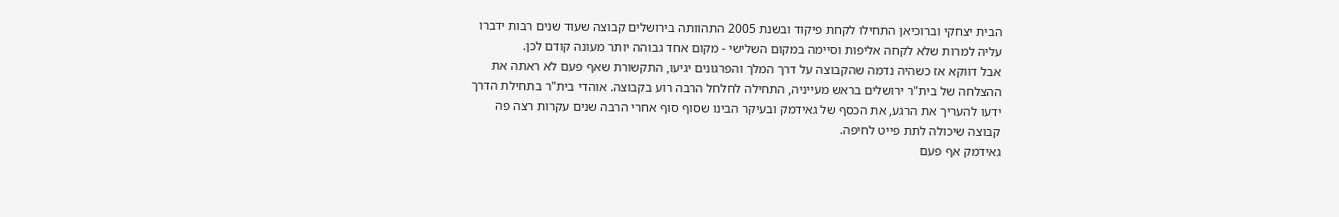הבית יצחקי וברוכיאן התחילו לקחת פיקוד ובשנת 2005 התהוותה בירושלים קבוצה שעוד שנים רבות ידברו עליה למרות שלא לקחה אליפות וסיימה במקום השלישי - מקום אחד גבוהה יותר מעונה קודם לכן.
אבל דווקא אז כשהיה נדמה שהקבוצה על דרך המלך והפרגונים יגיעו, התקשורת שאף פעם לא ראתה את ההצלחה של בית"ר ירושלים בראש מעייניה, התחילה לחלחל הרבה רוע בקבוצה. אוהדי בית"ר בתחילת הדרך ידעו להעריך את הרגע, את הכסף של גאידמק ובעיקר הבינו שסוף סוף אחרי הרבה שנים עקרות רצה פה קבוצה שיכולה לתת פייט לחיפה.
גאידמק אף פעם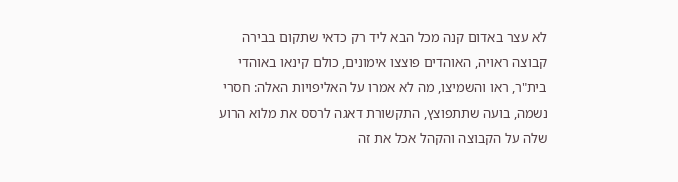לא עצר באדום קנה מכל הבא ליד רק כדאי שתקום בבירה קבוצה ראויה, האוהדים פוצצו אימונים, כולם קינאו באוהדי בית"ר, ראו והשמיצו, מה לא אמרו על האליפויות האלה: חסרי נשמה, בועה שתתפוצץ, התקשורת דאגה לרסס את מלוא הרוע שלה על הקבוצה והקהל אכל את זה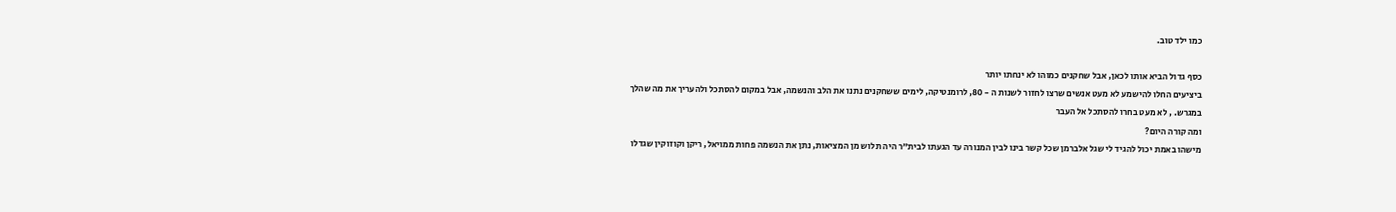כמו ילד טוב.

כסף גדול הביא אותו לכאן, אבל שחקנים כמוהו לא ינחתו יותר
ביציעים החלו להישמע לא מעט אנשים שרצו לחזור לשנות ה - 80, לרומנטיקה, לימים ששחקנים נתנו את הלב והנשמה, אבל במקום להסתכל ולהעריך את מה שהלך במגרש. , לא מעט בחרו להסתכל אל העבר
ומה קורה היום?
מישהו באמת יכול להגיד לי שגל אלברמן שכל קשר בינו לבין המנורה עד הגעתו לבית"ר היה תלוש מן המציאות, נתן את הנשמה פחות ממויאל, ריקן וקוזוקין שגדלו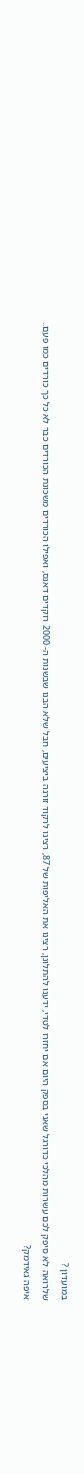במועדון ?
שלרואה לא סיפק לכם עשרות מהלכי כדורגל שאני בספק היום אם יחזרו לטדי, ידענו להתלונן, רצינו את האליפות של 87, רצינו לרקוד זורנה ביציעים, חבל שלא הבנו שבשנות ה- 2000 רוקדים דאנס, ואפילו הכורדים משכונת הכורדים כבר לא כל כך כורדים כמו פעם..
איפה גאידמק?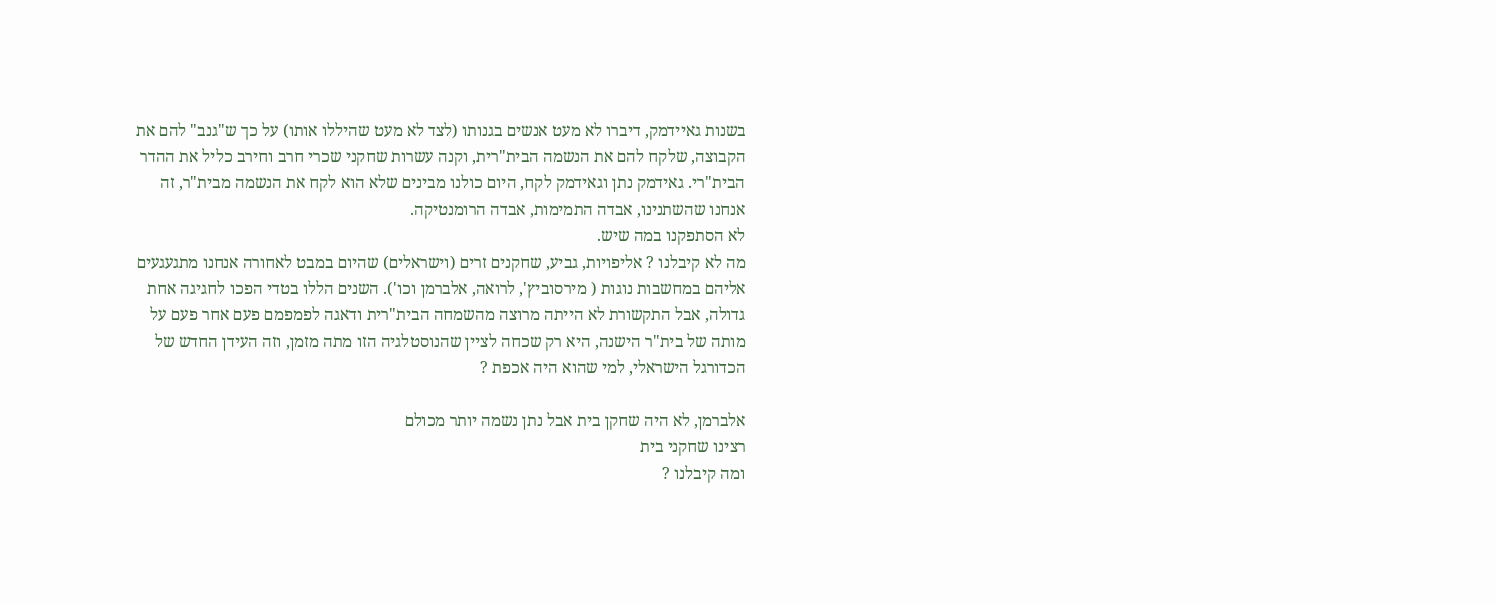בשנות גאיידמק, דיברו לא מעט אנשים בגנותו (לצד לא מעט שהיללו אותו) על כך ש"גנב" להם את הקבוצה, שלקח להם את הנשמה הבית"רית, וקנה עשרות שחקני שכרי חרב וחירב כליל את ההדר הבית"רי. גאידמק נתן וגאידמק לקח, היום כולנו מבינים שלא הוא לקח את הנשמה מבית"ר, זה אנחנו שהשתנינו, אבדה התמימות, אבדה הרומנטיקה.
לא הסתפקנו במה שיש.
מה לא קיבלנו ? אליפויות, גביע, שחקנים זרים (וישראלים) שהיום במבט לאחורה אנחנו מתגעגעים אליהם במחשבות נוגות ( מירסוביץ', לרואה, אלברמן וכו'). השנים הללו בטדי הפכו לחגיגה אחת גדולה, אבל התקשורת לא הייתה מרוצה מהשמחה הבית"רית ודאגה לפמפמם פעם אחר פעם על מותה של בית"ר הישנה, היא רק שכחה לציין שהנוסטלגיה הזו מתה מזמן, וזה העידן החדש של הכדורגל הישראלי, למי שהוא היה אכפת ?

אלברמן, לא היה שחקן בית אבל נתן נשמה יותר מכולם
רצינו שחקני בית
ומה קיבלנו ?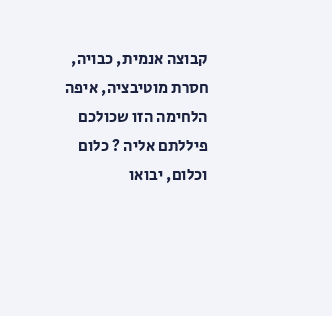קבוצה אנמית, כבויה, חסרת מוטיבציה, איפה הלחימה הזו שכולכם פיללתם אליה ? כלום וכלום, יבואו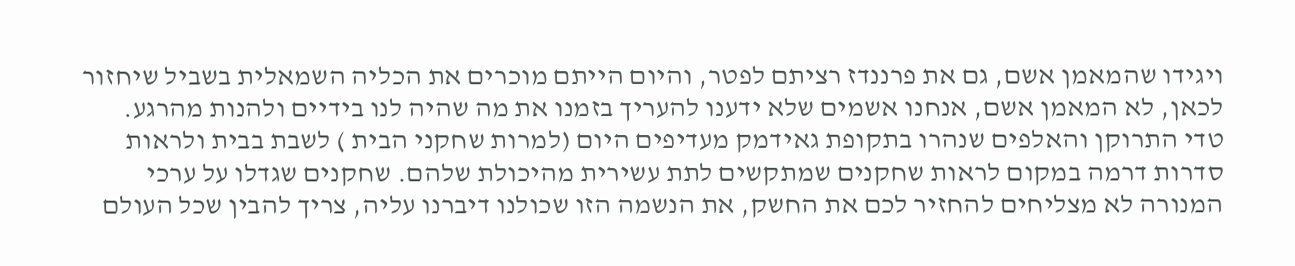ויגידו שהמאמן אשם, גם את פרננדז רציתם לפטר, והיום הייתם מוכרים את הכליה השמאלית בשביל שיחזור לכאן, לא המאמן אשם, אנחנו אשמים שלא ידענו להעריך בזמנו את מה שהיה לנו בידיים ולהנות מהרגע.
טדי התרוקן והאלפים שנהרו בתקופת גאידמק מעדיפים היום (למרות שחקני הבית ) לשבת בבית ולראות סדרות דרמה במקום לראות שחקנים שמתקשים לתת עשירית מהיכולת שלהם. שחקנים שגדלו על ערכי המנורה לא מצליחים להחזיר לכם את החשק, את הנשמה הזו שכולנו דיברנו עליה, צריך להבין שכל העולם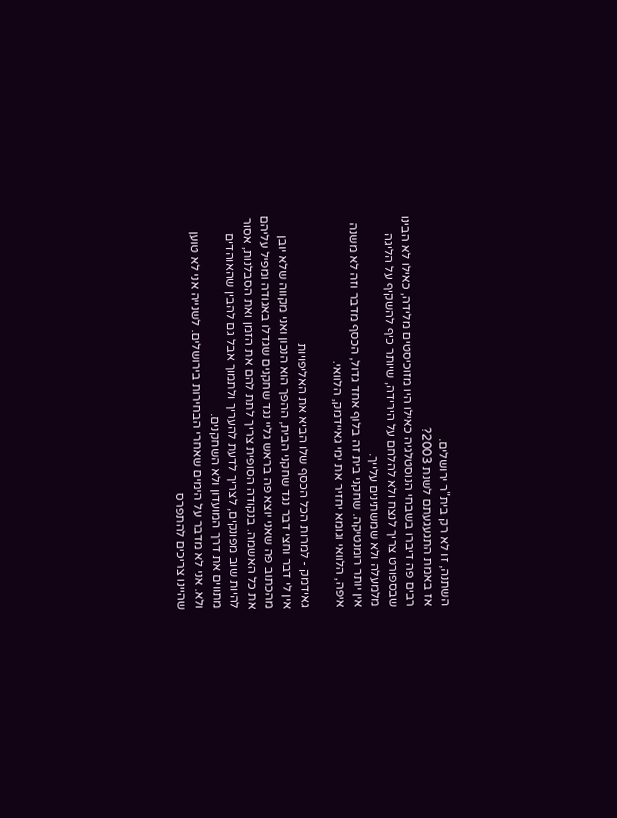השתנה, זו לא רק בית"ר ירושלים.
אז באמת התגעגעתם לשנת 2003?
רבים פה דיברו בשבחי הנוסטלגיה כאילו היו מזוכיסטים מלידה, כאילו לא הבינו שבספורט צריך לנצח ולא להלחם על הירידה, שיותר כיף להשקיף על הליגה מלמעלה ולא שמשתינים עלייך.
אין יותר רומנטיקה. שחקני בית זה בלוף אחד גדול, הכסף מדבר וזה לא משנה איפה, הלוואי וגומא יחזיר את ימי גאיידמק, הלוואי.

גאידמק - למרות הכל הכסף שלו הביא את האליפויות
אין לי דבר וחצי דבר נגד שחקני הבית, ההפך הוא הנכון ואני מקווה שלא יובן מהכתוב פה שאני יוצא פה בראש גליי נגד שחקנים שגדלו באגודה ומפיל עליהם את כל האשמה. בנקודה הסופית צריך לתת להם את הזמן ואת הסבלנות, אסור להיות שוב מפונקים, לצריך לדעת להעריך ולתמוך אבל גם להבין שהאוהדים מתווים את דרך המועדון ולא השחקנים.
ולא. אני לא מדבר על הימים שאחרי הבחירות בירושלים. לשנייה אני לא טוען שהיינו צריכים להתפרס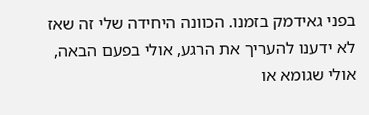בפני גאידמק בזמנו. הכוונה היחידה שלי זה שאז לא ידענו להעריך את הרגע, אולי בפעם הבאה, אולי שגומא או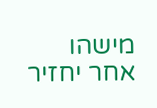מישהו אחר יחזיר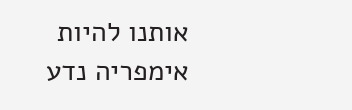אותנו להיות אימפריה נדע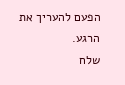הפעם להעריך את הרגע.
שלח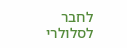לחבר לסלולרי